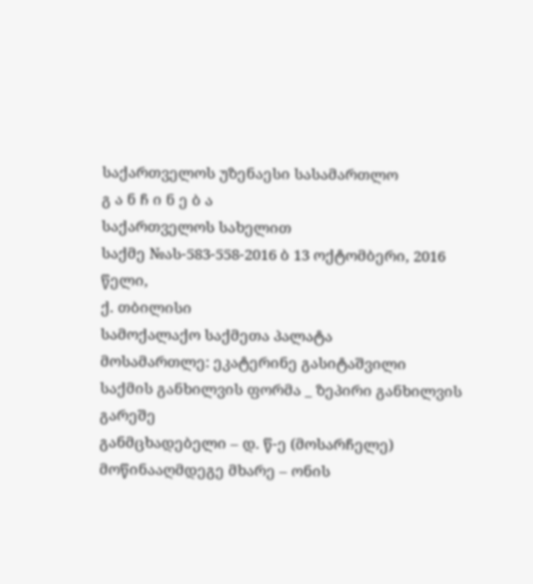საქართველოს უზენაესი სასამართლო
გ ა ნ ჩ ი ნ ე ბ ა
საქართველოს სახელით
საქმე №ას-583-558-2016 ბ 13 ოქტომბერი, 2016 წელი,
ქ. თბილისი
სამოქალაქო საქმეთა პალატა
მოსამართლე: ეკატერინე გასიტაშვილი
საქმის განხილვის ფორმა _ ზეპირი განხილვის გარეშე
განმცხადებელი – დ. წ-ე (მოსარჩელე)
მოწინააღმდეგე მხარე – ონის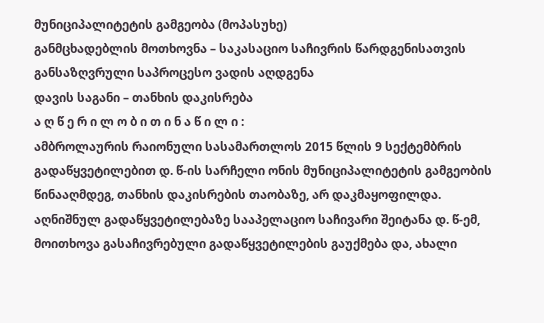მუნიციპალიტეტის გამგეობა (მოპასუხე)
განმცხადებლის მოთხოვნა – საკასაციო საჩივრის წარდგენისათვის განსაზღვრული საპროცესო ვადის აღდგენა
დავის საგანი – თანხის დაკისრება
ა ღ წ ე რ ი ლ ო ბ ი თ ი ნ ა წ ი ლ ი :
ამბროლაურის რაიონული სასამართლოს 2015 წლის 9 სექტემბრის გადაწყვეტილებით დ. წ-ის სარჩელი ონის მუნიციპალიტეტის გამგეობის წინააღმდეგ, თანხის დაკისრების თაობაზე, არ დაკმაყოფილდა.
აღნიშნულ გადაწყვეტილებაზე სააპელაციო საჩივარი შეიტანა დ. წ-ემ, მოითხოვა გასაჩივრებული გადაწყვეტილების გაუქმება და, ახალი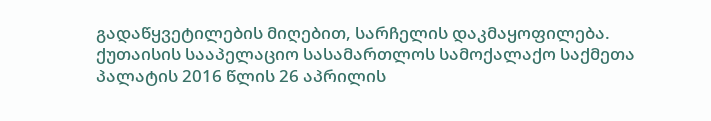გადაწყვეტილების მიღებით, სარჩელის დაკმაყოფილება.
ქუთაისის სააპელაციო სასამართლოს სამოქალაქო საქმეთა პალატის 2016 წლის 26 აპრილის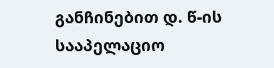განჩინებით დ. წ-ის სააპელაციო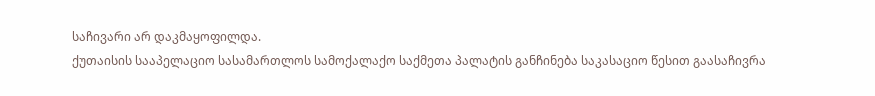საჩივარი არ დაკმაყოფილდა.
ქუთაისის სააპელაციო სასამართლოს სამოქალაქო საქმეთა პალატის განჩინება საკასაციო წესით გაასაჩივრა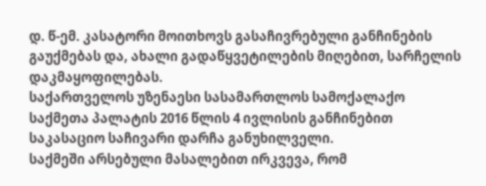დ. წ-ემ. კასატორი მოითხოვს გასაჩივრებული განჩინების გაუქმებას და, ახალი გადაწყვეტილების მიღებით, სარჩელის დაკმაყოფილებას.
საქართველოს უზენაესი სასამართლოს სამოქალაქო საქმეთა პალატის 2016 წლის 4 ივლისის განჩინებით საკასაციო საჩივარი დარჩა განუხილველი.
საქმეში არსებული მასალებით ირკვევა, რომ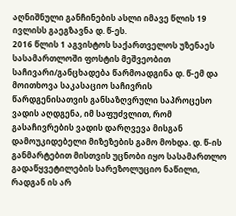აღნიშნული განჩინების ასლი იმავე წლის 19 ივლისს გაეგზავნა დ. წ-ეს.
2016 წლის 1 აგვისტოს საქართველოს უზენაეს სასამართლოში ფოსტის მეშვეობით საჩივარი/განცხადება წარმოადგინა დ. წ-ემ და მოითხოვა საკასაციო საჩივრის წარდგენისათვის განსაზღვრული საპროცესო ვადის აღდგენა, იმ საფუძვლით, რომ გასაჩივრების ვადის დარღვევა მისგან დამოუკიდებელი მიზეზების გამო მოხდა. დ. წ-ის განმარტებით მისთვის უცნობი იყო სასამართლო გადაწყვეტილების სარეზოლუციო ნაწილი, რადგან ის არ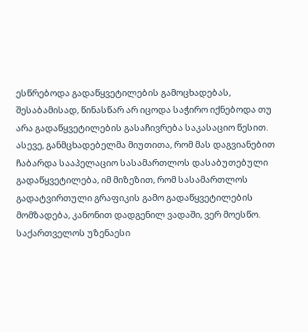ესწრებოდა გადაწყვეტილების გამოცხადებას, შესაბამისად, წინასწარ არ იცოდა საჭირო იქნებოდა თუ არა გადაწყვეტილების გასაჩივრება საკასაციო წესით. ასევე, განმცხადებელმა მიუთითა, რომ მას დაგვიანებით ჩაბარდა სააპელაციო სასამართლოს დასაბუთებული გადაწყვეტილება, იმ მიზეზით, რომ სასამართლოს გადატვირთული გრაფიკის გამო გადაწყვეტილების მომზადება, კანონით დადგენილ ვადაში, ვერ მოესწო.
საქართველოს უზენაესი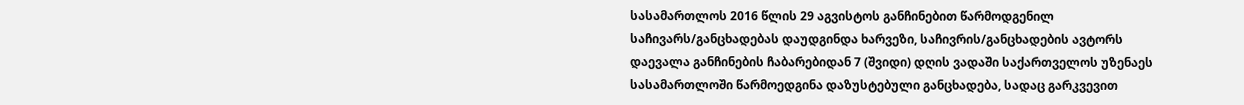სასამართლოს 2016 წლის 29 აგვისტოს განჩინებით წარმოდგენილ საჩივარს/განცხადებას დაუდგინდა ხარვეზი, საჩივრის/განცხადების ავტორს დაევალა განჩინების ჩაბარებიდან 7 (შვიდი) დღის ვადაში საქართველოს უზენაეს სასამართლოში წარმოედგინა დაზუსტებული განცხადება, სადაც გარკვევით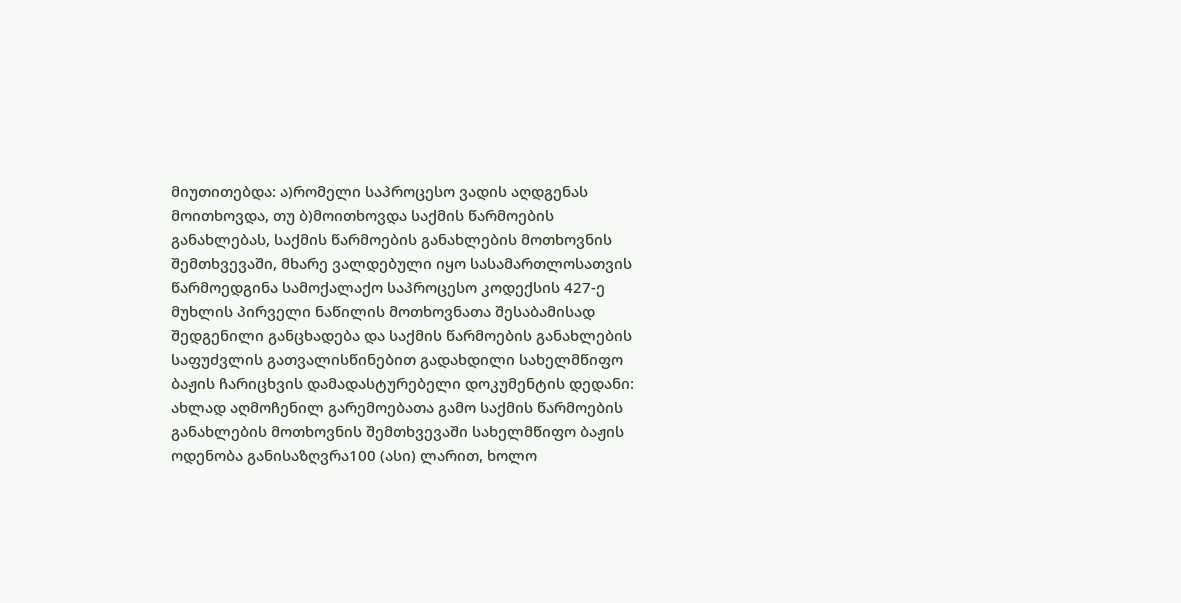მიუთითებდა: ა)რომელი საპროცესო ვადის აღდგენას მოითხოვდა, თუ ბ)მოითხოვდა საქმის წარმოების განახლებას, საქმის წარმოების განახლების მოთხოვნის შემთხვევაში, მხარე ვალდებული იყო სასამართლოსათვის წარმოედგინა სამოქალაქო საპროცესო კოდექსის 427-ე მუხლის პირველი ნაწილის მოთხოვნათა შესაბამისად შედგენილი განცხადება და საქმის წარმოების განახლების საფუძვლის გათვალისწინებით გადახდილი სახელმწიფო ბაჟის ჩარიცხვის დამადასტურებელი დოკუმენტის დედანი: ახლად აღმოჩენილ გარემოებათა გამო საქმის წარმოების განახლების მოთხოვნის შემთხვევაში სახელმწიფო ბაჟის ოდენობა განისაზღვრა100 (ასი) ლარით, ხოლო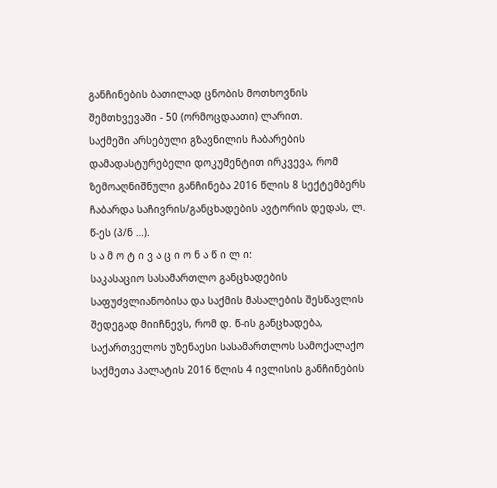განჩინების ბათილად ცნობის მოთხოვნის შემთხვევაში - 50 (ორმოცდაათი) ლარით.
საქმეში არსებული გზავნილის ჩაბარების დამადასტურებელი დოკუმენტით ირკვევა, რომ ზემოაღნიშნული განჩინება 2016 წლის 8 სექტემბერს ჩაბარდა საჩივრის/განცხადების ავტორის დედას, ლ. წ-ეს (პ/ნ …).
ს ა მ ო ტ ი ვ ა ც ი ო ნ ა წ ი ლ ი:
საკასაციო სასამართლო განცხადების საფუძვლიანობისა და საქმის მასალების შესწავლის შედეგად მიიჩნევს, რომ დ. წ-ის განცხადება, საქართველოს უზენაესი სასამართლოს სამოქალაქო საქმეთა პალატის 2016 წლის 4 ივლისის განჩინების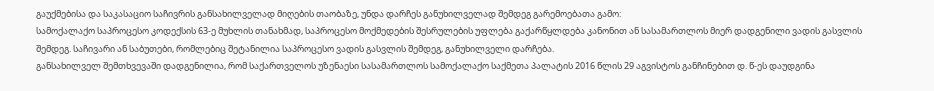გაუქმებისა და საკასაციო საჩივრის განსახილველად მიღების თაობაზე, უნდა დარჩეს განუხილველად შემდეგ გარემოებათა გამო:
სამოქალაქო საპროცესო კოდექსის 63-ე მუხლის თანახმად, საპროცესო მოქმედების შესრულების უფლება გაქარწყლდება კანონით ან სასამართლოს მიერ დადგენილი ვადის გასვლის შემდეგ. საჩივარი ან საბუთები, რომლებიც შეტანილია საპროცესო ვადის გასვლის შემდეგ, განუხილველი დარჩება.
განსახილველ შემთხვევაში დადგენილია, რომ საქართველოს უზენაესი სასამართლოს სამოქალაქო საქმეთა პალატის 2016 წლის 29 აგვისტოს განჩინებით დ. წ-ეს დაუდგინა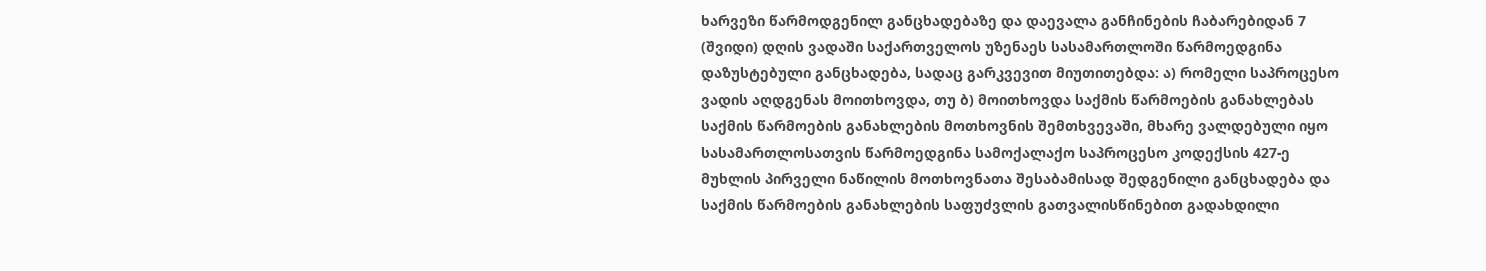ხარვეზი წარმოდგენილ განცხადებაზე და დაევალა განჩინების ჩაბარებიდან 7 (შვიდი) დღის ვადაში საქართველოს უზენაეს სასამართლოში წარმოედგინა დაზუსტებული განცხადება, სადაც გარკვევით მიუთითებდა: ა) რომელი საპროცესო ვადის აღდგენას მოითხოვდა, თუ ბ) მოითხოვდა საქმის წარმოების განახლებას საქმის წარმოების განახლების მოთხოვნის შემთხვევაში, მხარე ვალდებული იყო სასამართლოსათვის წარმოედგინა სამოქალაქო საპროცესო კოდექსის 427-ე მუხლის პირველი ნაწილის მოთხოვნათა შესაბამისად შედგენილი განცხადება და საქმის წარმოების განახლების საფუძვლის გათვალისწინებით გადახდილი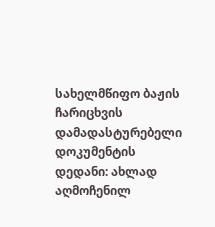სახელმწიფო ბაჟის ჩარიცხვის დამადასტურებელი დოკუმენტის დედანი: ახლად აღმოჩენილ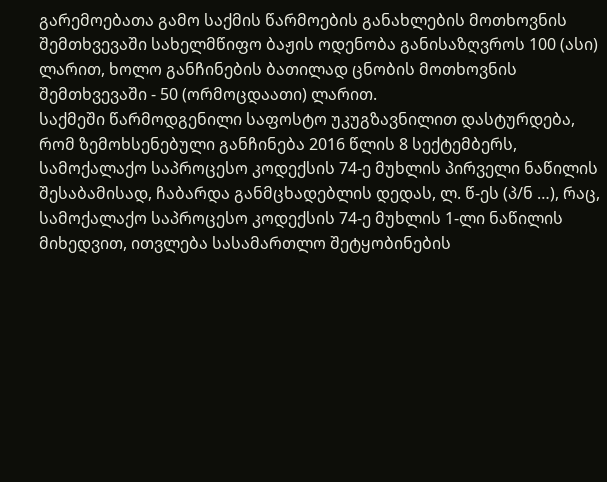გარემოებათა გამო საქმის წარმოების განახლების მოთხოვნის შემთხვევაში სახელმწიფო ბაჟის ოდენობა განისაზღვროს 100 (ასი) ლარით, ხოლო განჩინების ბათილად ცნობის მოთხოვნის შემთხვევაში - 50 (ორმოცდაათი) ლარით.
საქმეში წარმოდგენილი საფოსტო უკუგზავნილით დასტურდება, რომ ზემოხსენებული განჩინება 2016 წლის 8 სექტემბერს, სამოქალაქო საპროცესო კოდექსის 74-ე მუხლის პირველი ნაწილის შესაბამისად, ჩაბარდა განმცხადებლის დედას, ლ. წ-ეს (პ/ნ …), რაც, სამოქალაქო საპროცესო კოდექსის 74-ე მუხლის 1-ლი ნაწილის მიხედვით, ითვლება სასამართლო შეტყობინების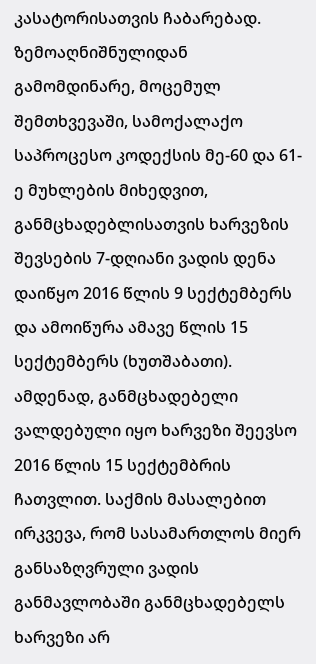კასატორისათვის ჩაბარებად.
ზემოაღნიშნულიდან გამომდინარე, მოცემულ შემთხვევაში, სამოქალაქო საპროცესო კოდექსის მე-60 და 61-ე მუხლების მიხედვით, განმცხადებლისათვის ხარვეზის შევსების 7-დღიანი ვადის დენა დაიწყო 2016 წლის 9 სექტემბერს და ამოიწურა ამავე წლის 15 სექტემბერს (ხუთშაბათი). ამდენად, განმცხადებელი ვალდებული იყო ხარვეზი შეევსო 2016 წლის 15 სექტემბრის ჩათვლით. საქმის მასალებით ირკვევა, რომ სასამართლოს მიერ განსაზღვრული ვადის განმავლობაში განმცხადებელს ხარვეზი არ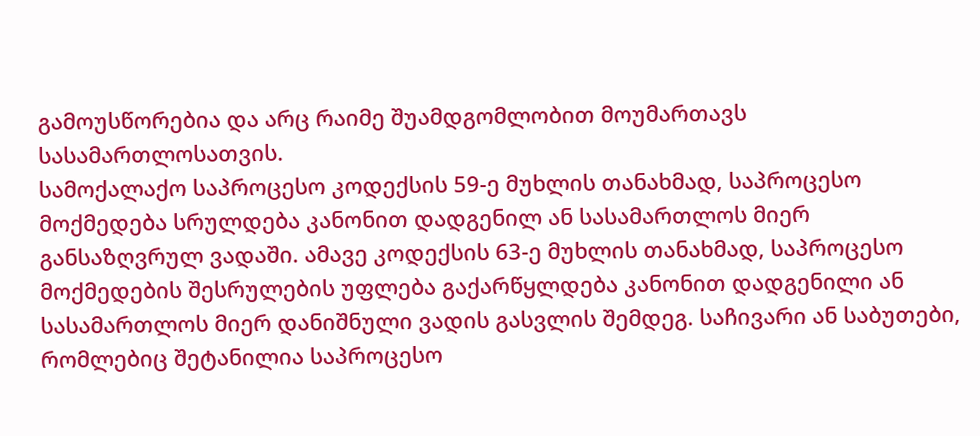გამოუსწორებია და არც რაიმე შუამდგომლობით მოუმართავს სასამართლოსათვის.
სამოქალაქო საპროცესო კოდექსის 59-ე მუხლის თანახმად, საპროცესო მოქმედება სრულდება კანონით დადგენილ ან სასამართლოს მიერ განსაზღვრულ ვადაში. ამავე კოდექსის 63-ე მუხლის თანახმად, საპროცესო მოქმედების შესრულების უფლება გაქარწყლდება კანონით დადგენილი ან სასამართლოს მიერ დანიშნული ვადის გასვლის შემდეგ. საჩივარი ან საბუთები, რომლებიც შეტანილია საპროცესო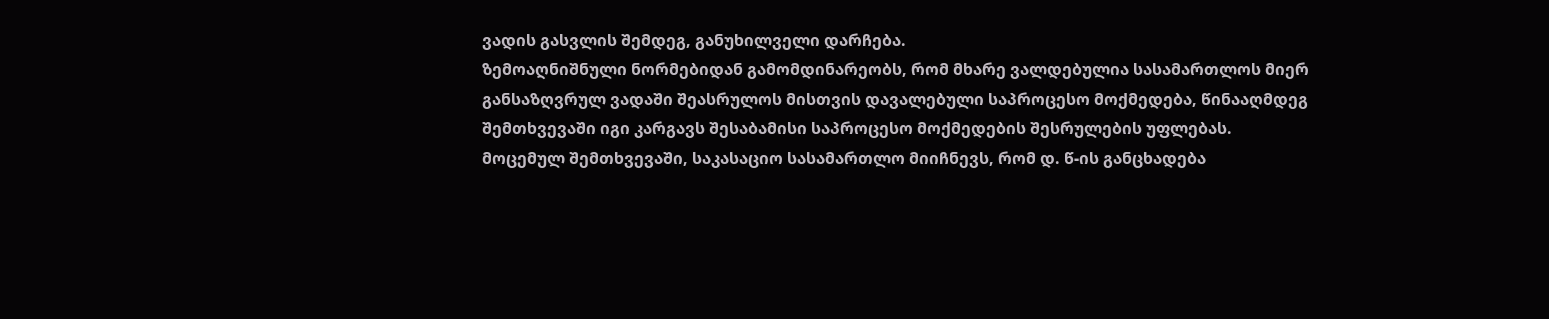ვადის გასვლის შემდეგ, განუხილველი დარჩება.
ზემოაღნიშნული ნორმებიდან გამომდინარეობს, რომ მხარე ვალდებულია სასამართლოს მიერ განსაზღვრულ ვადაში შეასრულოს მისთვის დავალებული საპროცესო მოქმედება, წინააღმდეგ შემთხვევაში იგი კარგავს შესაბამისი საპროცესო მოქმედების შესრულების უფლებას.
მოცემულ შემთხვევაში, საკასაციო სასამართლო მიიჩნევს, რომ დ. წ-ის განცხადება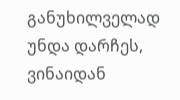განუხილველად უნდა დარჩეს, ვინაიდან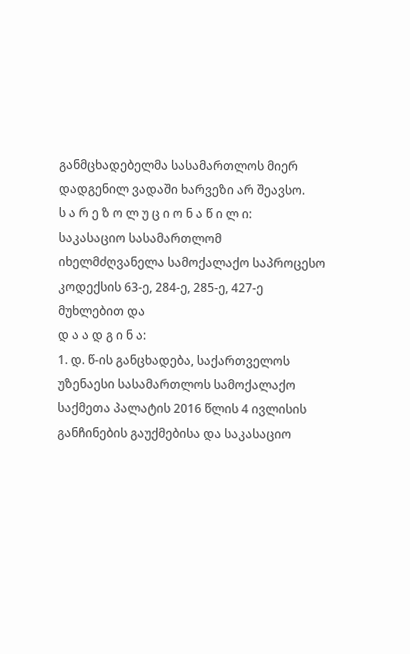განმცხადებელმა სასამართლოს მიერ დადგენილ ვადაში ხარვეზი არ შეავსო.
ს ა რ ე ზ ო ლ უ ც ი ო ნ ა წ ი ლ ი:
საკასაციო სასამართლომ იხელმძღვანელა სამოქალაქო საპროცესო კოდექსის 63-ე, 284-ე, 285-ე, 427-ე მუხლებით და
დ ა ა დ გ ი ნ ა:
1. დ. წ-ის განცხადება, საქართველოს უზენაესი სასამართლოს სამოქალაქო საქმეთა პალატის 2016 წლის 4 ივლისის განჩინების გაუქმებისა და საკასაციო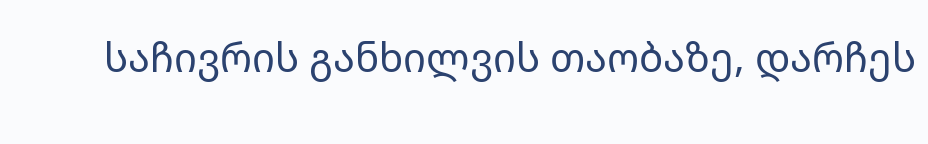საჩივრის განხილვის თაობაზე, დარჩეს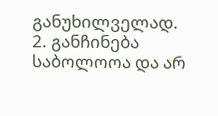განუხილველად.
2. განჩინება საბოლოოა და არ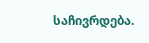საჩივრდება.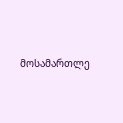მოსამართლე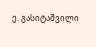ე. გასიტაშვილი